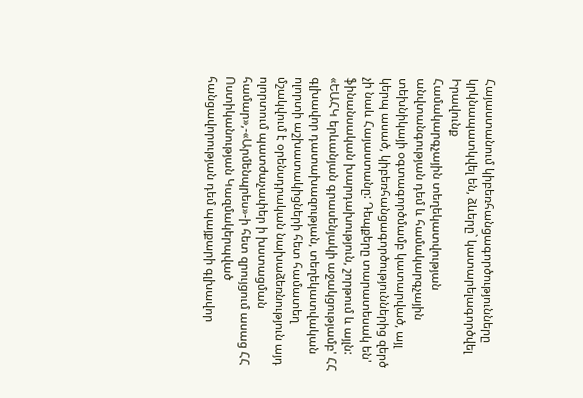Հայաստանում կիբեռհանցագործությունները կրկնապատկվել են, ձևերը` կատարելագործվել
Իրավունք
Համակարգչային տեղեկատվության անվտանգության դեմ և համակարգչային տեխնիկայի օգտագործմամբ կատարված, այլ կերպ ասած, կիբեռհանցագործություններից զերծ չի նաև Հայաստանը: Դեպքերը տարատեսակ են' ֆինանսական խարդախություն, շորթում և այլն: «ԵԱՀԿ երևանյան գրասենյակի աջակցությամբ' ՀՀ գլխավոր դատախազության, տեղեկատվական ոլորտի աշխատակիցների հետ համատեղ մշակվում է օրենսդրական նախաձեռնություն այդ ոլորտում պատժաչափեր ի խստացման համար»,-«Արմենպրես»-ի հետ զրույցում ասաց ՀՀ Ոստիկանության Կազմակերպված հանցավորության դեմ պայքարի գլխավոր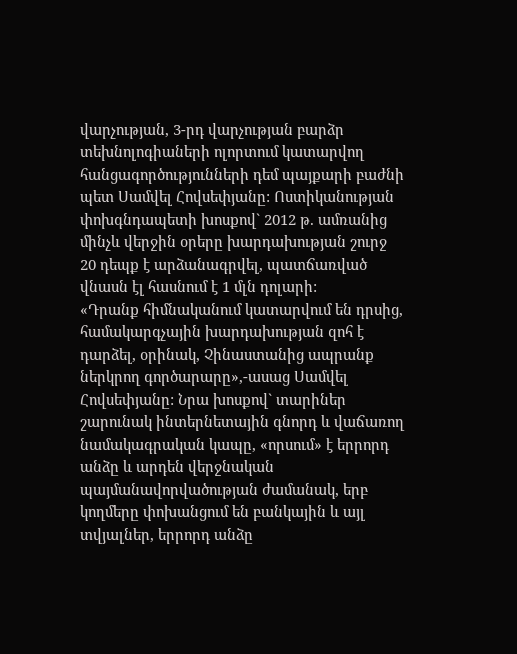վարչության, 3-րդ վարչության բարձր տեխնոլոգիաների ոլորտում կատարվող հանցագործությունների դեմ պայքարի բաժնի պետ Սամվել Հովսեփյանը: Ոստիկանության փոխգնդապետի խոսքով` 2012 թ. ամռանից մինչև վերջին օրերը խարդախության շուրջ 20 դեպք է արձանագրվել, պատճառված վնասն էլ հասնում է 1 մլն դոլարի:
«Դրանք հիմնականում կատարվում են դրսից, համակարգչային խարդախության զոհ է դարձել, օրինակ, Չինաստանից ապրանք ներկրող գործարարը»,-ասաց Սամվել Հովսեփյանը: Նրա խոսքով` տարիներ շարունակ ինտերնետային գնորդ և վաճառող նամակագրական կապը, «որսում» է երրորդ անձը և արդեն վերջնական պայմանավորվածության ժամանակ, երբ կողմերը փոխանցում են բանկային և այլ տվյալներ, երրորդ անձը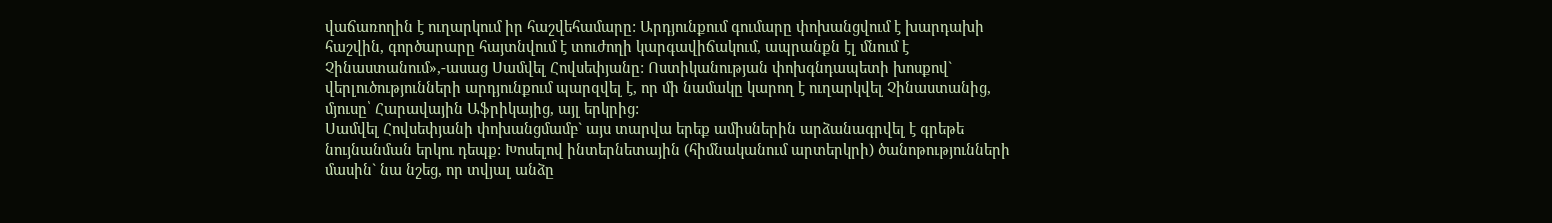վաճառողին է ուղարկում իր հաշվեհամարը: Արդյունքում գումարը փոխանցվում է խարդախի հաշվին, գործարարը հայտնվում է տուժողի կարգավիճակում, ապրանքն էլ մնում է Չինաստանում»,-ասաց Սամվել Հովսեփյանը: Ոստիկանության փոխգնդապետի խոսքով` վերլուծությունների արդյունքում պարզվել է, որ մի նամակը կարող է ուղարկվել Չինաստանից, մյուսը՝ Հարավային Աֆրիկայից, այլ երկրից:
Սամվել Հովսեփյանի փոխանցմամբ` այս տարվա երեք ամիսներին արձանագրվել է գրեթե նույնանման երկու դեպք: Խոսելով ինտերնետային (հիմնականում արտերկրի) ծանոթությունների մասին` նա նշեց, որ տվյալ անձը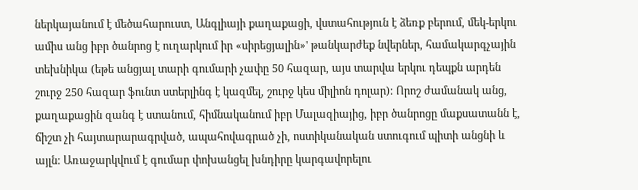ներկայանում է մեծահարուստ, Անգլիայի քաղաքացի, վստահություն է ձեռք բերում, մեկ-երկու ամիս անց իբր ծանրոց է ուղարկում իր «սիրեցյալին»' թանկարժեք նվերներ, համակարգչային տեխնիկա (եթե անցյալ տարի գումարի չափը 50 հազար, այս տարվա երկու դեպքն արդեն շուրջ 250 հազար ֆունտ ստերլինգ է կազմել, շուրջ կես միլիոն դոլար): Որոշ ժամանակ անց, քաղաքացին զանգ է ստանում, հիմնականում իբր Մալազիայից, իբր ծանրոցը մաքսատանն է, ճիշտ չի հայտարարագրված, ապահովագրած չի, ոստիկանական ստուգում պիտի անցնի և այլն: Առաջարկվում է գումար փոխանցել խնդիրը կարգավորելու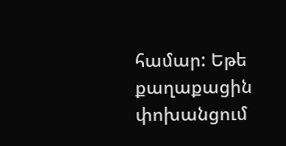համար: Եթե քաղաքացին փոխանցում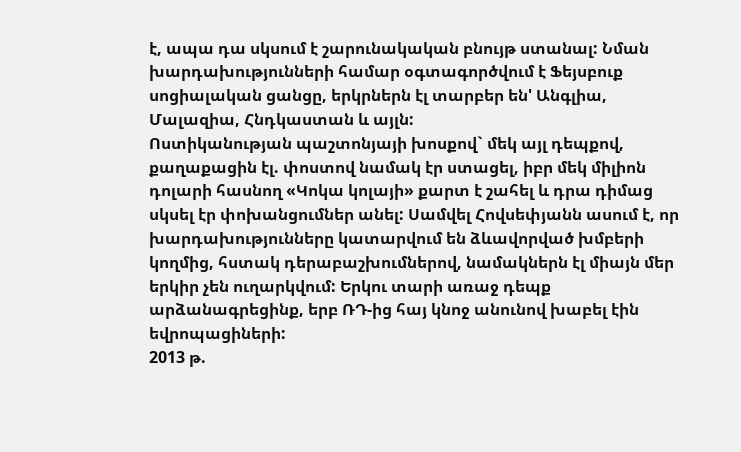է, ապա դա սկսում է շարունակական բնույթ ստանալ: Նման խարդախությունների համար օգտագործվում է Ֆեյսբուք սոցիալական ցանցը, երկրներն էլ տարբեր են' Անգլիա, Մալազիա, Հնդկաստան և այլն:
Ոստիկանության պաշտոնյայի խոսքով` մեկ այլ դեպքով, քաղաքացին էլ. փոստով նամակ էր ստացել, իբր մեկ միլիոն դոլարի հասնող «Կոկա կոլայի» քարտ է շահել և դրա դիմաց սկսել էր փոխանցումներ անել: Սամվել Հովսեփյանն ասում է, որ խարդախությունները կատարվում են ձևավորված խմբերի կողմից, հստակ դերաբաշխումներով, նամակներն էլ միայն մեր երկիր չեն ուղարկվում: Երկու տարի առաջ դեպք արձանագրեցինք, երբ ՌԴ-ից հայ կնոջ անունով խաբել էին եվրոպացիների:
2013 թ.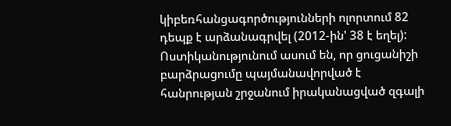կիբեռհանցագործությունների ոլորտում 82 դեպք է արձանագրվել (2012-ին' 38 է եղել): Ոստիկանությունում ասում են, որ ցուցանիշի բարձրացումը պայմանավորված է հանրության շրջանում իրականացված զգալի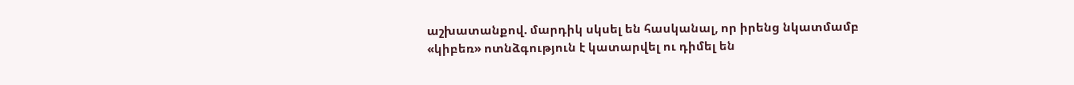աշխատանքով. մարդիկ սկսել են հասկանալ, որ իրենց նկատմամբ «կիբեռ» ոտնձգություն է կատարվել ու դիմել են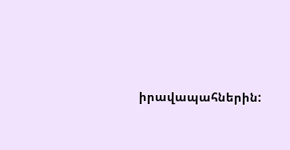իրավապահներին: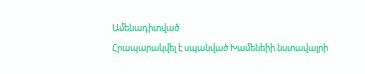Ամենադիտված
Հրապարակվել է սպանված Խամենեիի նստավայրի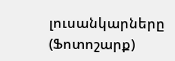լուսանկարները (Ֆոտոշարք)